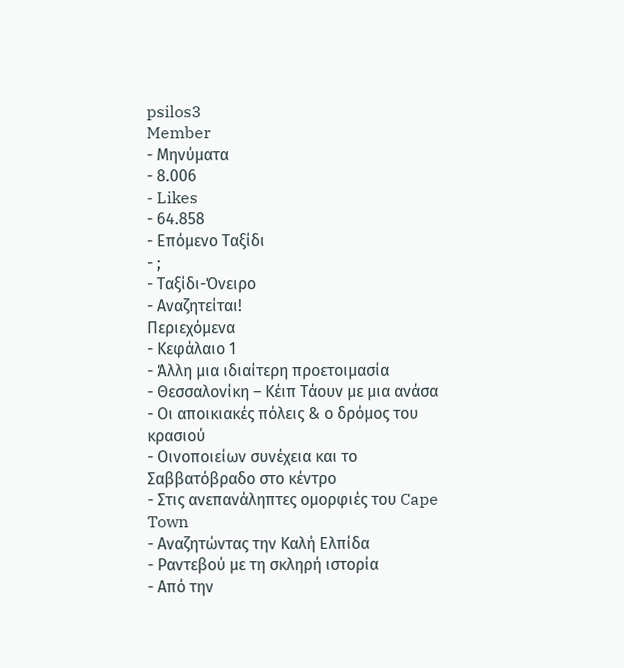psilos3
Member
- Μηνύματα
- 8.006
- Likes
- 64.858
- Επόμενο Ταξίδι
- ;
- Ταξίδι-Όνειρο
- Αναζητείται!
Περιεχόμενα
- Κεφάλαιο 1
- Άλλη μια ιδιαίτερη προετοιμασία
- Θεσσαλονίκη – Κέιπ Τάουν με μια ανάσα
- Οι αποικιακές πόλεις & ο δρόμος του κρασιού
- Οινοποιείων συνέχεια και το Σαββατόβραδο στο κέντρο
- Στις ανεπανάληπτες ομορφιές του Cape Town
- Αναζητώντας την Καλή Ελπίδα
- Ραντεβού με τη σκληρή ιστορία
- Από την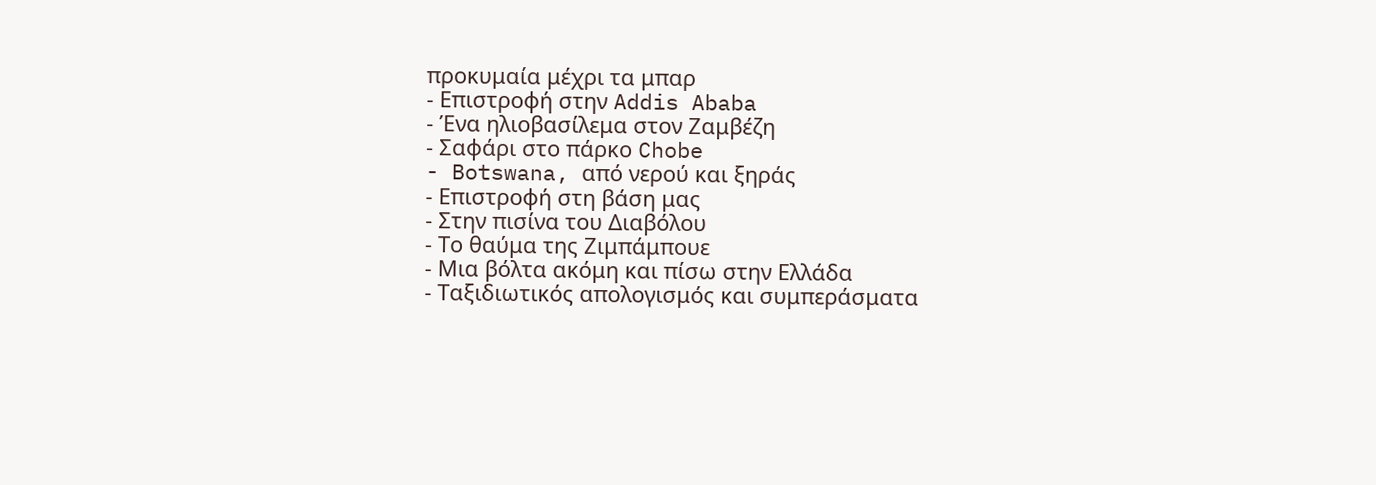προκυμαία μέχρι τα μπαρ
- Επιστροφή στην Addis Ababa
- Ένα ηλιοβασίλεμα στον Ζαμβέζη
- Σαφάρι στο πάρκο Chobe
- Botswana, από νερού και ξηράς
- Επιστροφή στη βάση μας
- Στην πισίνα του Διαβόλου
- Το θαύμα της Ζιμπάμπουε
- Μια βόλτα ακόμη και πίσω στην Ελλάδα
- Ταξιδιωτικός απολογισμός και συμπεράσματα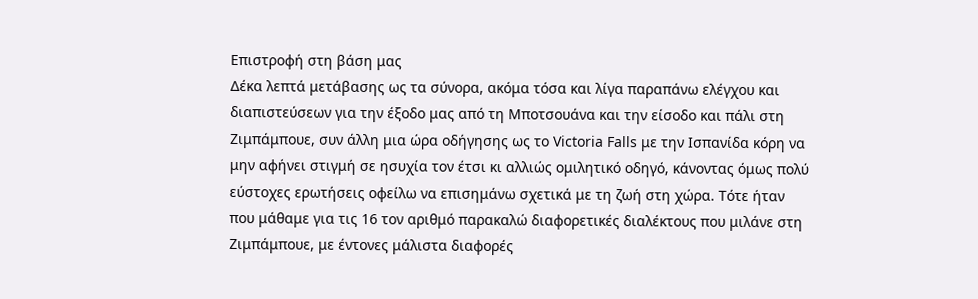Επιστροφή στη βάση μας
Δέκα λεπτά μετάβασης ως τα σύνορα, ακόμα τόσα και λίγα παραπάνω ελέγχου και διαπιστεύσεων για την έξοδο μας από τη Μποτσουάνα και την είσοδο και πάλι στη Ζιμπάμπουε, συν άλλη μια ώρα οδήγησης ως το Victoria Falls με την Ισπανίδα κόρη να μην αφήνει στιγμή σε ησυχία τον έτσι κι αλλιώς ομιλητικό οδηγό, κάνοντας όμως πολύ εύστοχες ερωτήσεις οφείλω να επισημάνω σχετικά με τη ζωή στη χώρα. Τότε ήταν που μάθαμε για τις 16 τον αριθμό παρακαλώ διαφορετικές διαλέκτους που μιλάνε στη Ζιμπάμπουε, με έντονες μάλιστα διαφορές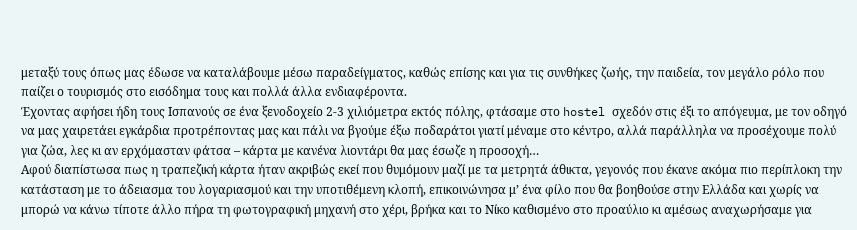μεταξύ τους όπως μας έδωσε να καταλάβουμε μέσω παραδείγματος, καθώς επίσης και για τις συνθήκες ζωής, την παιδεία, τον μεγάλο ρόλο που παίζει ο τουρισμός στο εισόδημα τους και πολλά άλλα ενδιαφέροντα.
Έχοντας αφήσει ήδη τους Ισπανούς σε ένα ξενοδοχείο 2-3 χιλιόμετρα εκτός πόλης, φτάσαμε στο hostel σχεδόν στις έξι το απόγευμα, με τον οδηγό να μας χαιρετάει εγκάρδια προτρέποντας μας και πάλι να βγούμε έξω ποδαράτοι γιατί μέναμε στο κέντρο, αλλά παράλληλα να προσέχουμε πολύ για ζώα, λες κι αν ερχόμασταν φάτσα – κάρτα με κανένα λιοντάρι θα μας έσωζε η προσοχή…
Αφού διαπίστωσα πως η τραπεζική κάρτα ήταν ακριβώς εκεί που θυμόμουν μαζί με τα μετρητά άθικτα, γεγονός που έκανε ακόμα πιο περίπλοκη την κατάσταση με το άδειασμα του λογαριασμού και την υποτιθέμενη κλοπή, επικοινώνησα μ’ ένα φίλο που θα βοηθούσε στην Ελλάδα και χωρίς να μπορώ να κάνω τίποτε άλλο πήρα τη φωτογραφική μηχανή στο χέρι, βρήκα και το Νίκο καθισμένο στο προαύλιο κι αμέσως αναχωρήσαμε για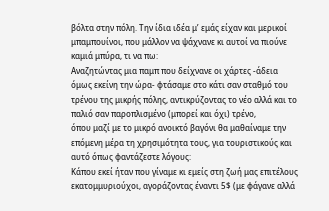βόλτα στην πόλη. Την ίδια ιδέα μ’ εμάς είχαν και μερικοί μπαμπουίνοι, που μάλλον να ψάχνανε κι αυτοί να πιούνε καμιά μπύρα, τι να πω:
Αναζητώντας μια παμπ που δείχνανε οι χάρτες -άδεια όμως εκείνη την ώρα- φτάσαμε στο κάτι σαν σταθμό του τρένου της μικρής πόλης, αντικρύζοντας το νέο αλλά και το παλιό σαν παροπλισμένο (μπορεί και όχι) τρένο,
όπου μαζί με το μικρό ανοικτό βαγόνι θα μαθαίναμε την επόμενη μέρα τη χρησιμότητα τους, για τουριστικούς και αυτό όπως φαντάζεστε λόγους:
Κάπου εκεί ήταν που γίναμε κι εμείς στη ζωή μας επιτέλους εκατομμυριούχοι, αγοράζοντας έναντι 5$ (με φάγανε αλλά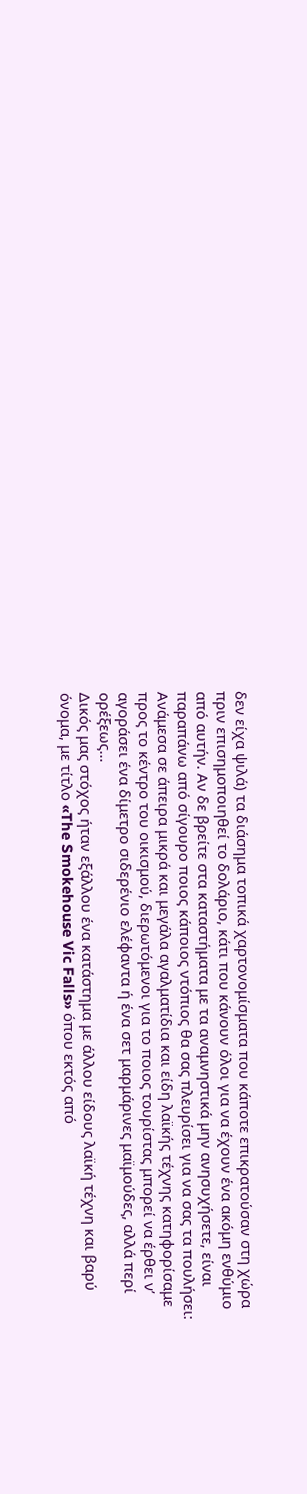δεν είχα ψιλά) τα διάσημα τοπικά χαρτονομίσματα που κάποτε επικρατούσαν στη χώρα πριν επισημοποιηθεί το δολάριο, κάτι που κάνουν όλοι για να έχουν ένα ακόμη ενθύμιο από αυτήν. Αν δε βρείτε στα καταστήματα με τα αναμνηστικά μην ανησυχήσετε, είναι παραπάνω από σίγουρο ποιος κάποιος ντόπιος θα σας πλευρίσει για να σας τα πουλήσει:
Ανάμεσα σε άπειρα μικρά και μεγάλα αγαλματίδια και είδη λαϊκής τέχνης κατηφορίσαμε προς το κέντρο του οικισμού, διερωτόμενοι για το ποιος τουρίστας μπορεί να έρθει ν’ αγοράσει ένα δίμετρο σιδερένιο ελέφαντα ή ένα σετ μαρμάρινες μαϊμούδες, αλλά περί ορέξεως…
Δικός μας στόχος ήταν εξάλλου ένα κατάστημα με άλλου είδους λαϊκή τέχνη και βαρύ όνομα, με τίτλο «The Smokehouse Vic Falls» όπου εκτός από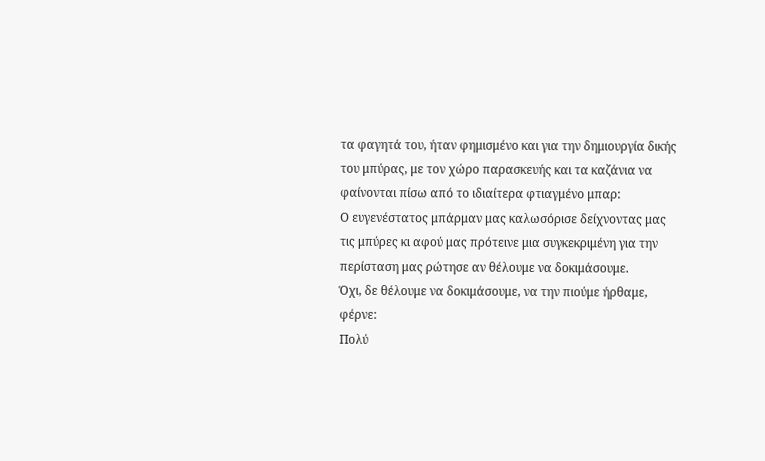τα φαγητά του, ήταν φημισμένο και για την δημιουργία δικής του μπύρας, με τον χώρο παρασκευής και τα καζάνια να φαίνονται πίσω από το ιδιαίτερα φτιαγμένο μπαρ:
Ο ευγενέστατος μπάρμαν μας καλωσόρισε δείχνοντας μας τις μπύρες κι αφού μας πρότεινε μια συγκεκριμένη για την περίσταση μας ρώτησε αν θέλουμε να δοκιμάσουμε.
Όχι, δε θέλουμε να δοκιμάσουμε, να την πιούμε ήρθαμε, φέρνε:
Πολύ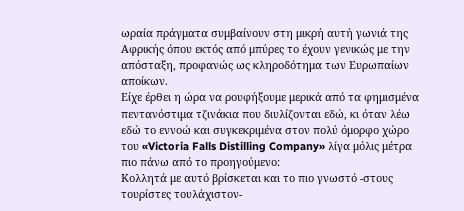ωραία πράγματα συμβαίνουν στη μικρή αυτή γωνιά της Αφρικής όπου εκτός από μπύρες το έχουν γενικώς με την απόσταξη, προφανώς ως κληροδότημα των Ευρωπαίων αποίκων.
Είχε έρθει η ώρα να ρουφήξουμε μερικά από τα φημισμένα πεντανόστιμα τζινάκια που διυλίζονται εδώ, κι όταν λέω εδώ το εννοώ και συγκεκριμένα στον πολύ όμορφο χώρο του «Victoria Falls Distilling Company» λίγα μόλις μέτρα πιο πάνω από το προηγούμενο:
Κολλητά με αυτό βρίσκεται και το πιο γνωστό -στους τουρίστες τουλάχιστον-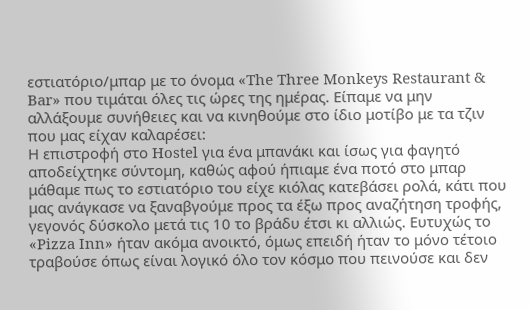εστιατόριο/μπαρ με το όνομα «The Three Monkeys Restaurant & Bar» που τιμάται όλες τις ώρες της ημέρας. Είπαμε να μην αλλάξουμε συνήθειες και να κινηθούμε στο ίδιο μοτίβο με τα τζιν που μας είχαν καλαρέσει:
Η επιστροφή στο Hostel για ένα μπανάκι και ίσως για φαγητό αποδείχτηκε σύντομη, καθώς αφού ήπιαμε ένα ποτό στο μπαρ μάθαμε πως το εστιατόριο του είχε κιόλας κατεβάσει ρολά, κάτι που μας ανάγκασε να ξαναβγούμε προς τα έξω προς αναζήτηση τροφής, γεγονός δύσκολο μετά τις 10 το βράδυ έτσι κι αλλιώς. Ευτυχώς το «Pizza Inn» ήταν ακόμα ανοικτό, όμως επειδή ήταν το μόνο τέτοιο τραβούσε όπως είναι λογικό όλο τον κόσμο που πεινούσε και δεν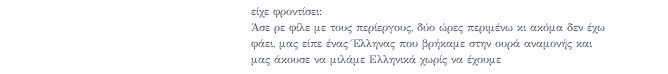είχε φροντίσει:
Άσε ρε φίλε με τους περίεργους, δύο ώρες περιμένω κι ακόμα δεν έχω φάει, μας είπε ένας Έλληνας που βρήκαμε στην ουρά αναμονής και μας άκουσε να μιλάμε Ελληνικά χωρίς να έχουμε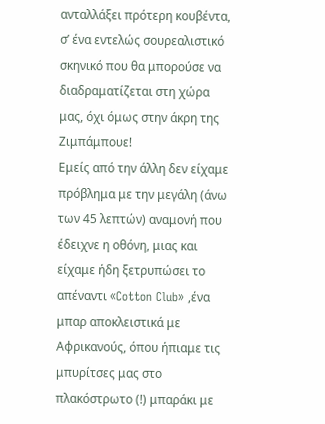ανταλλάξει πρότερη κουβέντα, σ’ ένα εντελώς σουρεαλιστικό σκηνικό που θα μπορούσε να διαδραματίζεται στη χώρα μας, όχι όμως στην άκρη της Ζιμπάμπουε!
Εμείς από την άλλη δεν είχαμε πρόβλημα με την μεγάλη (άνω των 45 λεπτών) αναμονή που έδειχνε η οθόνη, μιας και είχαμε ήδη ξετρυπώσει το απέναντι «Cotton Club» ,ένα μπαρ αποκλειστικά με Αφρικανούς, όπου ήπιαμε τις μπυρίτσες μας στο πλακόστρωτο (!) μπαράκι με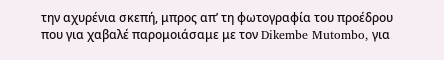την αχυρένια σκεπή, μπρος απ’ τη φωτογραφία του προέδρου που για χαβαλέ παρομοιάσαμε με τον Dikembe Mutombo, για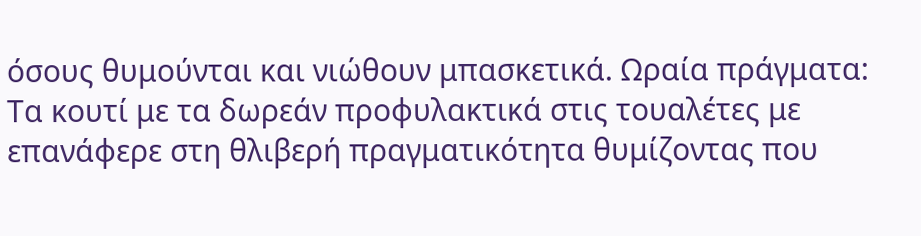όσους θυμούνται και νιώθουν μπασκετικά. Ωραία πράγματα:
Τα κουτί με τα δωρεάν προφυλακτικά στις τουαλέτες με επανάφερε στη θλιβερή πραγματικότητα θυμίζοντας που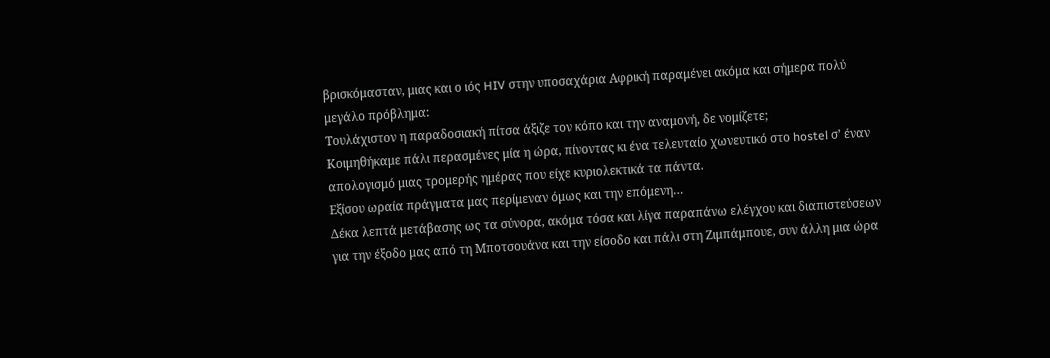βρισκόμασταν, μιας και ο ιός HIV στην υποσαχάρια Αφρική παραμένει ακόμα και σήμερα πολύ μεγάλο πρόβλημα:
Τουλάχιστον η παραδοσιακή πίτσα άξιζε τον κόπο και την αναμονή, δε νομίζετε;
Κοιμηθήκαμε πάλι περασμένες μία η ώρα, πίνοντας κι ένα τελευταίο χωνευτικό στο hostel σ’ έναν απολογισμό μιας τρομερής ημέρας που είχε κυριολεκτικά τα πάντα.
Εξίσου ωραία πράγματα μας περίμεναν όμως και την επόμενη…
Δέκα λεπτά μετάβασης ως τα σύνορα, ακόμα τόσα και λίγα παραπάνω ελέγχου και διαπιστεύσεων για την έξοδο μας από τη Μποτσουάνα και την είσοδο και πάλι στη Ζιμπάμπουε, συν άλλη μια ώρα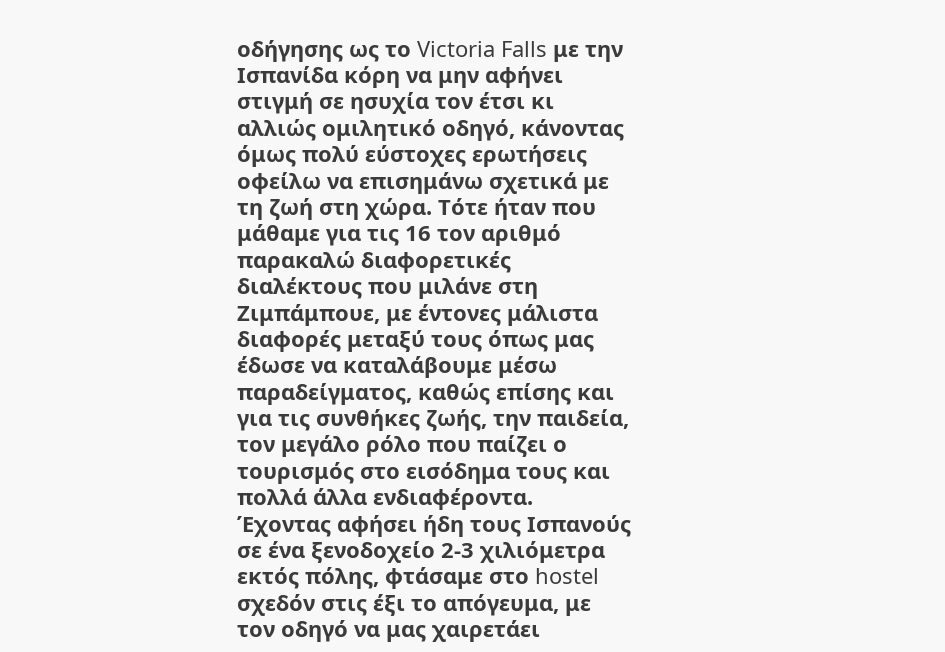οδήγησης ως το Victoria Falls με την Ισπανίδα κόρη να μην αφήνει στιγμή σε ησυχία τον έτσι κι αλλιώς ομιλητικό οδηγό, κάνοντας όμως πολύ εύστοχες ερωτήσεις οφείλω να επισημάνω σχετικά με τη ζωή στη χώρα. Τότε ήταν που μάθαμε για τις 16 τον αριθμό παρακαλώ διαφορετικές διαλέκτους που μιλάνε στη Ζιμπάμπουε, με έντονες μάλιστα διαφορές μεταξύ τους όπως μας έδωσε να καταλάβουμε μέσω παραδείγματος, καθώς επίσης και για τις συνθήκες ζωής, την παιδεία, τον μεγάλο ρόλο που παίζει ο τουρισμός στο εισόδημα τους και πολλά άλλα ενδιαφέροντα.
Έχοντας αφήσει ήδη τους Ισπανούς σε ένα ξενοδοχείο 2-3 χιλιόμετρα εκτός πόλης, φτάσαμε στο hostel σχεδόν στις έξι το απόγευμα, με τον οδηγό να μας χαιρετάει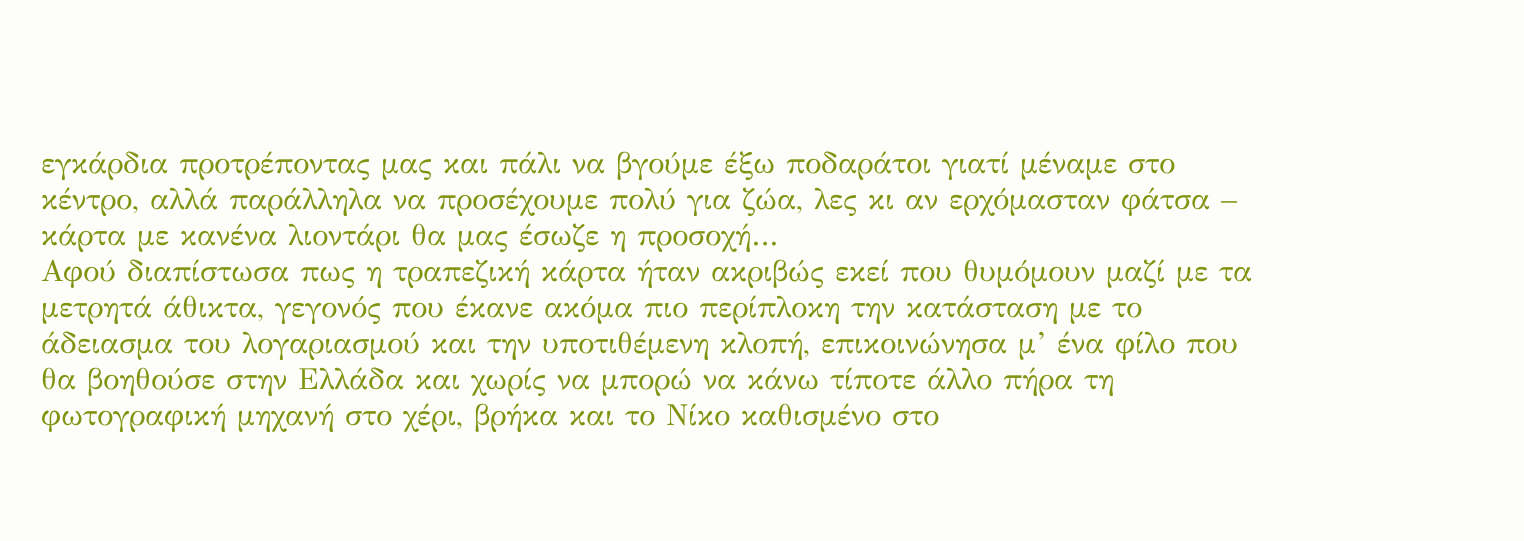εγκάρδια προτρέποντας μας και πάλι να βγούμε έξω ποδαράτοι γιατί μέναμε στο κέντρο, αλλά παράλληλα να προσέχουμε πολύ για ζώα, λες κι αν ερχόμασταν φάτσα – κάρτα με κανένα λιοντάρι θα μας έσωζε η προσοχή…
Αφού διαπίστωσα πως η τραπεζική κάρτα ήταν ακριβώς εκεί που θυμόμουν μαζί με τα μετρητά άθικτα, γεγονός που έκανε ακόμα πιο περίπλοκη την κατάσταση με το άδειασμα του λογαριασμού και την υποτιθέμενη κλοπή, επικοινώνησα μ’ ένα φίλο που θα βοηθούσε στην Ελλάδα και χωρίς να μπορώ να κάνω τίποτε άλλο πήρα τη φωτογραφική μηχανή στο χέρι, βρήκα και το Νίκο καθισμένο στο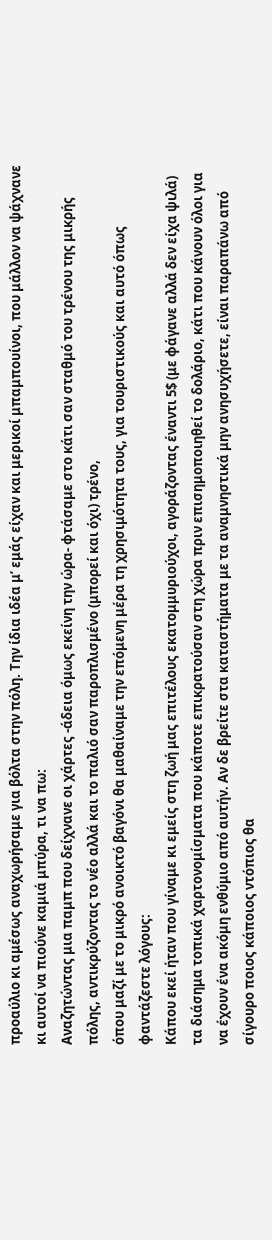προαύλιο κι αμέσως αναχωρήσαμε για βόλτα στην πόλη. Την ίδια ιδέα μ’ εμάς είχαν και μερικοί μπαμπουίνοι, που μάλλον να ψάχνανε κι αυτοί να πιούνε καμιά μπύρα, τι να πω:
Αναζητώντας μια παμπ που δείχνανε οι χάρτες -άδεια όμως εκείνη την ώρα- φτάσαμε στο κάτι σαν σταθμό του τρένου της μικρής πόλης, αντικρύζοντας το νέο αλλά και το παλιό σαν παροπλισμένο (μπορεί και όχι) τρένο,
όπου μαζί με το μικρό ανοικτό βαγόνι θα μαθαίναμε την επόμενη μέρα τη χρησιμότητα τους, για τουριστικούς και αυτό όπως φαντάζεστε λόγους:
Κάπου εκεί ήταν που γίναμε κι εμείς στη ζωή μας επιτέλους εκατομμυριούχοι, αγοράζοντας έναντι 5$ (με φάγανε αλλά δεν είχα ψιλά) τα διάσημα τοπικά χαρτονομίσματα που κάποτε επικρατούσαν στη χώρα πριν επισημοποιηθεί το δολάριο, κάτι που κάνουν όλοι για να έχουν ένα ακόμη ενθύμιο από αυτήν. Αν δε βρείτε στα καταστήματα με τα αναμνηστικά μην ανησυχήσετε, είναι παραπάνω από σίγουρο ποιος κάποιος ντόπιος θα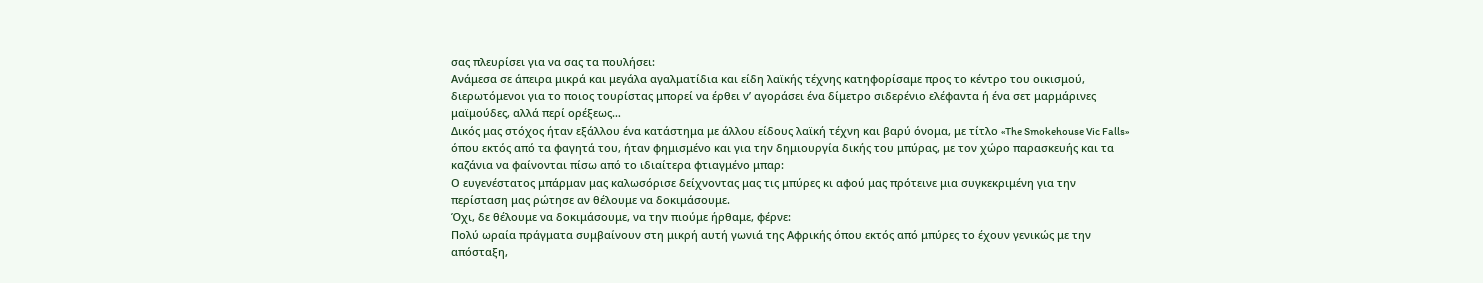σας πλευρίσει για να σας τα πουλήσει:
Ανάμεσα σε άπειρα μικρά και μεγάλα αγαλματίδια και είδη λαϊκής τέχνης κατηφορίσαμε προς το κέντρο του οικισμού, διερωτόμενοι για το ποιος τουρίστας μπορεί να έρθει ν’ αγοράσει ένα δίμετρο σιδερένιο ελέφαντα ή ένα σετ μαρμάρινες μαϊμούδες, αλλά περί ορέξεως…
Δικός μας στόχος ήταν εξάλλου ένα κατάστημα με άλλου είδους λαϊκή τέχνη και βαρύ όνομα, με τίτλο «The Smokehouse Vic Falls» όπου εκτός από τα φαγητά του, ήταν φημισμένο και για την δημιουργία δικής του μπύρας, με τον χώρο παρασκευής και τα καζάνια να φαίνονται πίσω από το ιδιαίτερα φτιαγμένο μπαρ:
Ο ευγενέστατος μπάρμαν μας καλωσόρισε δείχνοντας μας τις μπύρες κι αφού μας πρότεινε μια συγκεκριμένη για την περίσταση μας ρώτησε αν θέλουμε να δοκιμάσουμε.
Όχι, δε θέλουμε να δοκιμάσουμε, να την πιούμε ήρθαμε, φέρνε:
Πολύ ωραία πράγματα συμβαίνουν στη μικρή αυτή γωνιά της Αφρικής όπου εκτός από μπύρες το έχουν γενικώς με την απόσταξη,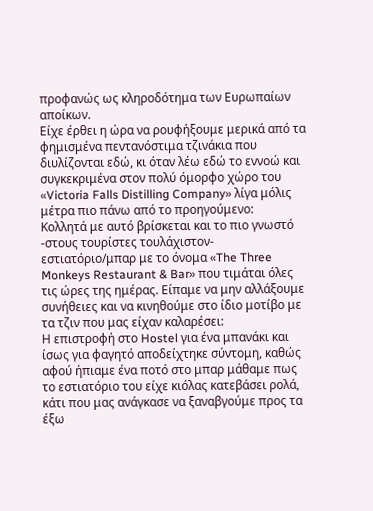προφανώς ως κληροδότημα των Ευρωπαίων αποίκων.
Είχε έρθει η ώρα να ρουφήξουμε μερικά από τα φημισμένα πεντανόστιμα τζινάκια που διυλίζονται εδώ, κι όταν λέω εδώ το εννοώ και συγκεκριμένα στον πολύ όμορφο χώρο του «Victoria Falls Distilling Company» λίγα μόλις μέτρα πιο πάνω από το προηγούμενο:
Κολλητά με αυτό βρίσκεται και το πιο γνωστό -στους τουρίστες τουλάχιστον- εστιατόριο/μπαρ με το όνομα «The Three Monkeys Restaurant & Bar» που τιμάται όλες τις ώρες της ημέρας. Είπαμε να μην αλλάξουμε συνήθειες και να κινηθούμε στο ίδιο μοτίβο με τα τζιν που μας είχαν καλαρέσει:
Η επιστροφή στο Hostel για ένα μπανάκι και ίσως για φαγητό αποδείχτηκε σύντομη, καθώς αφού ήπιαμε ένα ποτό στο μπαρ μάθαμε πως το εστιατόριο του είχε κιόλας κατεβάσει ρολά, κάτι που μας ανάγκασε να ξαναβγούμε προς τα έξω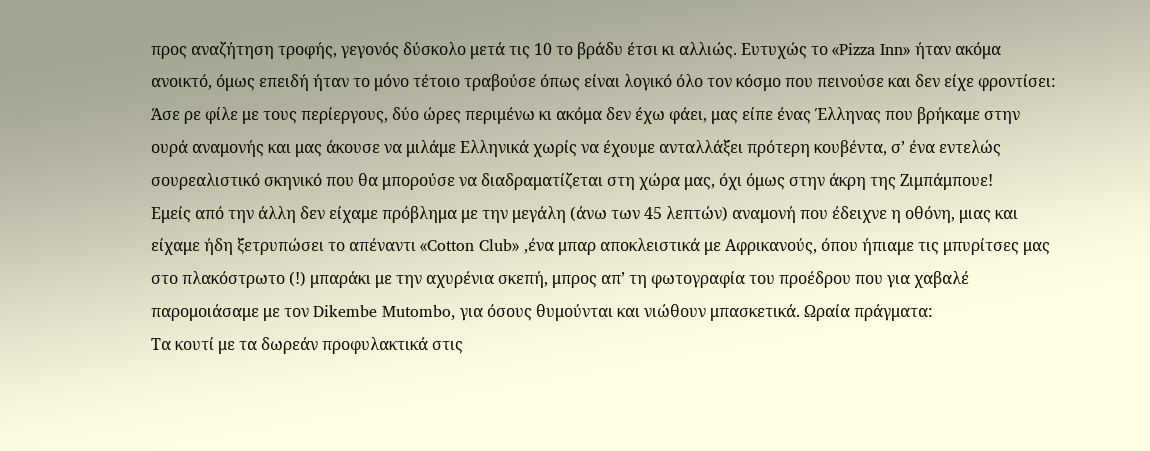προς αναζήτηση τροφής, γεγονός δύσκολο μετά τις 10 το βράδυ έτσι κι αλλιώς. Ευτυχώς το «Pizza Inn» ήταν ακόμα ανοικτό, όμως επειδή ήταν το μόνο τέτοιο τραβούσε όπως είναι λογικό όλο τον κόσμο που πεινούσε και δεν είχε φροντίσει:
Άσε ρε φίλε με τους περίεργους, δύο ώρες περιμένω κι ακόμα δεν έχω φάει, μας είπε ένας Έλληνας που βρήκαμε στην ουρά αναμονής και μας άκουσε να μιλάμε Ελληνικά χωρίς να έχουμε ανταλλάξει πρότερη κουβέντα, σ’ ένα εντελώς σουρεαλιστικό σκηνικό που θα μπορούσε να διαδραματίζεται στη χώρα μας, όχι όμως στην άκρη της Ζιμπάμπουε!
Εμείς από την άλλη δεν είχαμε πρόβλημα με την μεγάλη (άνω των 45 λεπτών) αναμονή που έδειχνε η οθόνη, μιας και είχαμε ήδη ξετρυπώσει το απέναντι «Cotton Club» ,ένα μπαρ αποκλειστικά με Αφρικανούς, όπου ήπιαμε τις μπυρίτσες μας στο πλακόστρωτο (!) μπαράκι με την αχυρένια σκεπή, μπρος απ’ τη φωτογραφία του προέδρου που για χαβαλέ παρομοιάσαμε με τον Dikembe Mutombo, για όσους θυμούνται και νιώθουν μπασκετικά. Ωραία πράγματα:
Τα κουτί με τα δωρεάν προφυλακτικά στις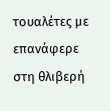τουαλέτες με επανάφερε στη θλιβερή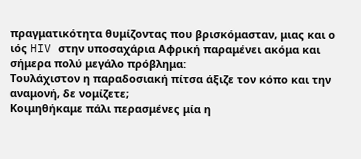πραγματικότητα θυμίζοντας που βρισκόμασταν, μιας και ο ιός HIV στην υποσαχάρια Αφρική παραμένει ακόμα και σήμερα πολύ μεγάλο πρόβλημα:
Τουλάχιστον η παραδοσιακή πίτσα άξιζε τον κόπο και την αναμονή, δε νομίζετε;
Κοιμηθήκαμε πάλι περασμένες μία η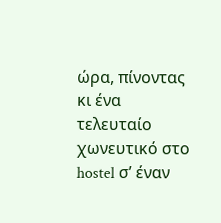ώρα, πίνοντας κι ένα τελευταίο χωνευτικό στο hostel σ’ έναν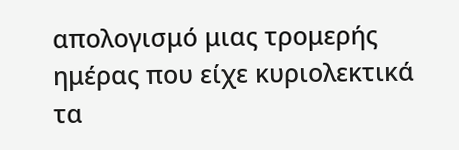απολογισμό μιας τρομερής ημέρας που είχε κυριολεκτικά τα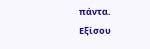πάντα.
Εξίσου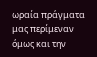ωραία πράγματα μας περίμεναν όμως και την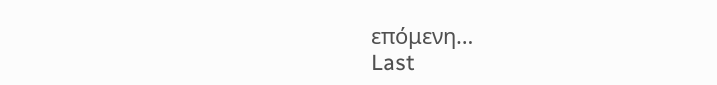επόμενη…
Last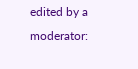edited by a moderator: